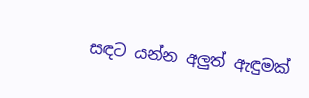සඳට යන්න අලුත් ඇඳුමක්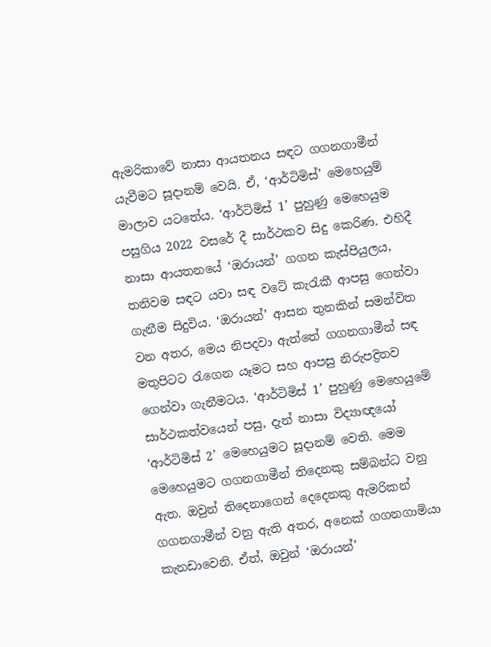ඇමරිකාවේ නාසා ආයතනය සඳට ගගනගාමීන් යැවීමට සූදානම් වෙයි. ඒ, ‘ආර්ටිමිස්’ මෙහෙයුම් මාලාව යටතේය. ‘ආර්ටිමිස් 1’ පුහුණු මෙහෙයුම පසුගිය 2022 වසරේ දී සාර්ථකව සිදු කෙරිණ. එහිදී නාසා ආයතනයේ ‘ඔරායන්’ ගගන කැස්පියුලය‍, තනිවම සඳට යවා සඳ වටේ කැරැකී ආපසු ගෙන්වා ගැනීම සිදුවිය. ‘ඔරායන්’ ආසන තුනකින් සමන්විත වන අතර, මෙය නිපදවා ඇත්තේ ගගනගාමීන් සඳ මතුපිටට රැගෙන යෑමට සහ ආපසු නිරුපද්‍රිතව ගෙන්වා ගැනීමටය. ‘ආර්ටිමිස් 1’ පුහුණු මෙහෙයුමේ සාර්ථකත්වයෙන් පසු, දැන් නාසා විද්‍යාඥයෝ ‘ආර්ටිමිස් 2’ මෙහෙයුමට සූදානම් වෙති. මෙම මෙහෙයුමට ගගනගාමීන් තිදෙනකු සම්බන්ධ වනු ඇත. ඔවුන් තිදෙනාගෙන් දෙදෙනකු ඇමරිකන් ගගනගාමීන් වනු ඇති අතර, අනෙක් ගගනගාමියා කැනඩාවෙනි. ඒත්, ඔවුන් ‘ඔරායන්’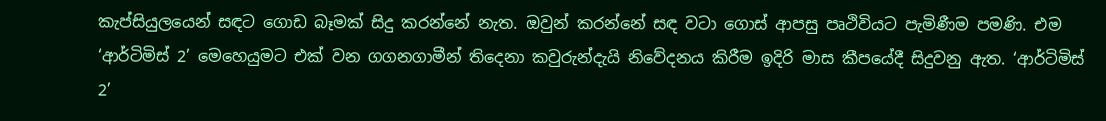කැප්සියුලයෙන් සඳට ගොඩ බෑමක් සිදු කරන්නේ නැත. ඔවුන් කරන්නේ සඳ වටා ‌ගොස් ආපසු පෘථිවියට පැමිණීම පමණි. එම ‘ආර්ටිමිස් 2’ මෙහෙයුමට එක් වන ගගනගාමීන් තිදෙනා කවුරුන්දැයි නිවේදනය කිරීම ඉදිරි මාස කීපයේදී සිදුවනු ඇත. ‘ආර්ටිමිස් 2’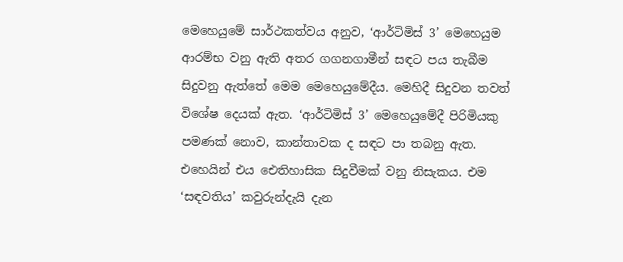මෙහෙයුමේ සාර්ථකත්වය අනුව, ‘ආර්ටිමිස් 3’ මෙහෙයුම ආරම්භ වනු ඇති අතර ගගනගාමීන් සඳට පය තැබීම සිදුවනු ඇත්තේ මෙම මෙහෙයුමේදීය. මෙහිදී සිදුවන තවත් විශේෂ දෙයක් ඇත. ‘ආර්ටිමිස් 3’ මෙහෙයුමේදී පිරිමියකු පමණක් නොව, කාන්තාවක ද සඳට පා තබනු ඇත. එහෙයින් එය ඓතිහාසික සිදුවීමක් වනු නිසැකය. එම ‘සඳවතිය’ කවුරුන්දැයි දැන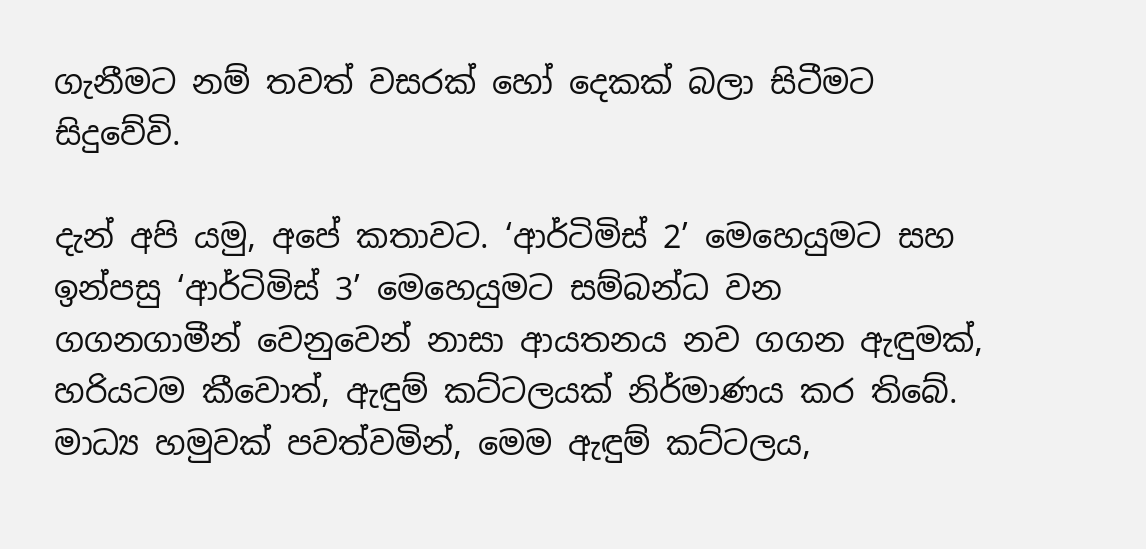ගැනීමට නම් තවත් වසරක් හෝ දෙකක් බලා සිටීමට සිදුවේවි.

දැන් අපි යමු, අපේ කතාවට. ‘ආර්ටිමිස් 2’ මෙහෙයුමට සහ ඉන්පසු ‘ආර්ටිමිස් 3’ මෙහෙයුමට සම්බන්ධ වන ගගනගාමීන් වෙනුවෙන් නාසා ආයතනය නව ගගන ඇඳුමක්, හරියටම කීවොත්, ඇඳුම් කට්ටලයක් නිර්මාණය කර තිබේ. මාධ්‍ය හමුවක් පවත්වමින්, මෙම ඇඳුම් කට්ටලය,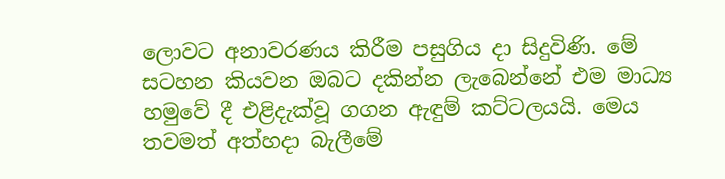ලොවට අනාවරණය කිරීම පසුගිය දා සිදුවිණි. මේ සටහන කියවන ඔබට දකින්න ලැබෙන්නේ එම මාධ්‍ය හමුවේ දී එළිදැක්වූ ගගන ඇඳුම් කට්ටලයයි. මෙය තවමත් අත්හදා බැලීමේ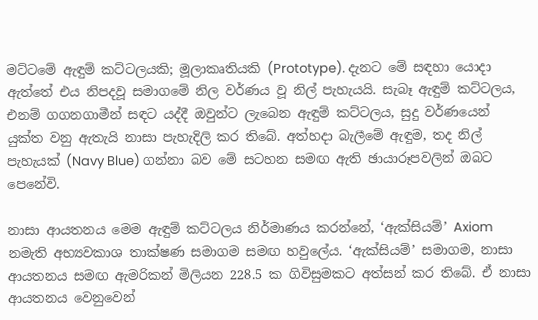මට්ටමේ ඇඳුම් කට්ටලයකි; මූලාකෘතියකි (Prototype). දැනට මේ සඳහා යොදා ඇත්තේ එය නිපදවූ සමාගමේ නිල වර්ණය වූ නිල් පැහැයයි. සැබෑ ඇඳුම් කට්ටලය, එනම් ගගනගාමීන් සඳට යද්දී ඔවුන්ට ලැබෙන ඇඳුම් කට්ටලය, සුදු වර්ණයෙන් යුක්ත වනු ඇතැයි නාසා පැහැදිලි කර තිබේ. අත්හදා බැලීමේ ඇඳුම, තද නිල් පැහැයක් (Navy Blue) ගන්නා බව මේ සටහන සමඟ ඇති ඡායාරූපවලින් ඔබට පෙනේවි.

නාසා ආයතනය මෙම ඇඳුම් කට්ටලය නිර්මාණය කරන්නේ, ‘ඇක්සියම්’ Axiom නමැති අභ්‍යවකාශ තාක්ෂණ සමාගම සමඟ හවුලේය. ‘ඇක්සියම්’ සමාගම, නාසා ආයතනය සමඟ ඇමරිකන් මිලියන 228.5 ක ගිවිසුමකට අත්සන් කර තිබේ. ඒ නාසා ආයතනය වෙනුවෙන්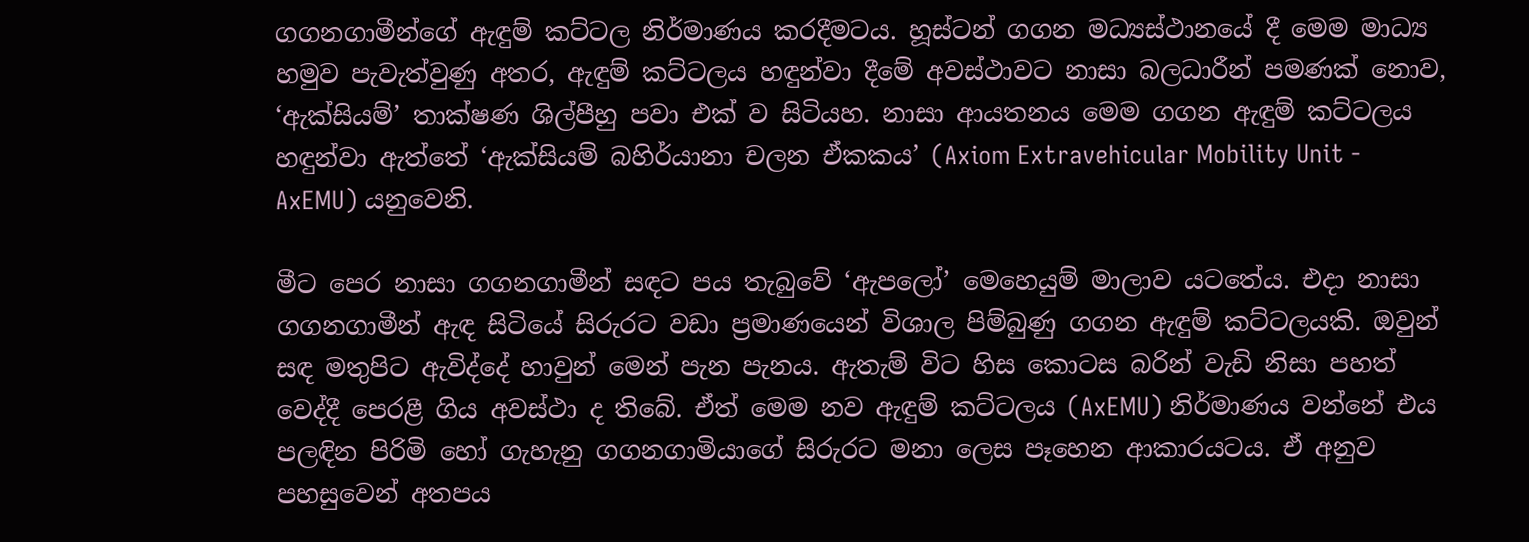ගගනගාමීන්ගේ ඇඳුම් කට්ටල නිර්මාණය කරදීමටය. හූස්ටන් ගගන මධ්‍යස්ථානයේ දී මෙම මාධ්‍ය හමුව පැවැත්වුණු අතර, ඇඳුම් කට්ටලය හඳුන්වා දීමේ අවස්ථාවට නාසා බලධාරීන් පමණක් නොව, ‘ඇක්සියම්’ තාක්ෂණ ශිල්පීහු පවා එක් ව සිටියහ. නාසා ආයතනය මෙම ගගන ඇඳුම් කට්ටලය හඳුන්වා ඇත්තේ ‘ඇක්සියම් බහිර්යානා චලන ඒකකය’ (Axiom Extravehicular Mobility Unit - AxEMU) යනුවෙනි.

මීට පෙර නාසා ගගනගාමීන් සඳට පය තැබුවේ ‘ඇපලෝ’ මෙහෙයුම් මාලාව යටතේය. එදා නාසා ගගනගාමීන් ඇඳ සිටියේ සිරුරට වඩා ප්‍රමාණයෙන් විශාල පිම්බුණු ගගන ඇඳුම් කට්ටලයකි. ඔවුන් සඳ මතුපිට ඇවිද්දේ හාවුන් මෙන් පැන පැනය. ඇතැම් විට හිස කොටස බරින් වැඩි නිසා පහත් වෙද්දී පෙරළී ගිය අවස්ථා ද තිබේ. ඒත් මෙම නව ඇඳුම් කට්ටලය (AxEMU) නිර්මාණය වන්නේ එය පලඳින පිරිමි හෝ ගැහැනු ගගනගාමියාගේ සිරුරට මනා ලෙස පෑහෙන ආකාරයටය. ඒ අනුව පහසුවෙන් අතපය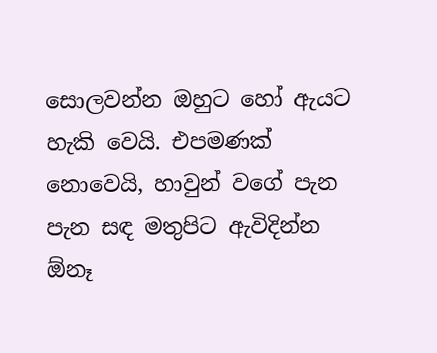සොලවන්න ඔහුට හෝ ඇයට හැකි වෙයි. එපමණක් නොවෙයි, හාවුන් වගේ පැන පැන සඳ මතුපිට ඇවිදින්න ඕනෑ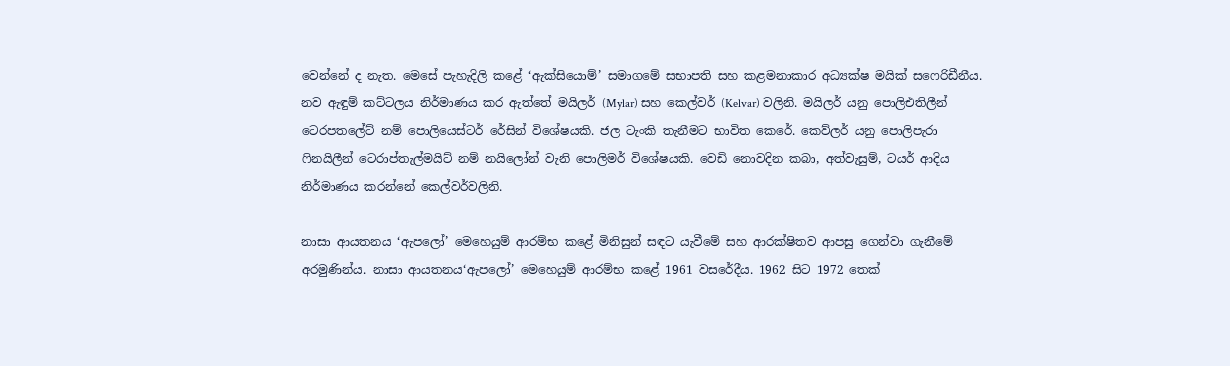වෙන්නේ ද නැත. මෙසේ පැහැදිලි කළේ ‘ඇක්සියොම්’ සමාගමේ සභාපති සහ කළමනාකාර අධ්‍යක්ෂ මයික් සෆෙරිඩීනීය. නව ඇඳුම් කට්ටලය නිර්මාණය කර ඇත්තේ මයිලර් (Mylar) සහ කෙල්වර් (Kelvar) වලිනි. මයිලර් යනු පොලිඑතිලීන් ටෙරපතලේට් නම් පොලියෙස්ටර් රේසින් විශේෂයකි. ජල ටැංකි තැනීමට භාවිත කෙරේ. කෙව්ලර් යනු පොලිපැරා ෆිනයිලීන් ටෙරාප්තැල්මයිට් නම් නයිලෝන් වැනි පොලිමර් විශේෂයකි. වෙඩි නොවදින කබා, අත්වැසුම්, ටයර් ආදිය නිර්මාණය කරන්නේ කෙල්වර්වලිනි.

නාසා ආයතනය ‘ඇපලෝ’ මෙහෙයුම් ආරම්භ කළේ මිනිසුන් සඳට යැවීමේ සහ ආරක්ෂිතව ආපසු ගෙන්වා ගැනීමේ අරමුණින්ය. නාසා ආයතනය‘ඇපලෝ’ මෙහෙයුම් ආරම්භ කළේ 1961 වසරේදීය. 1962 සිට 1972 තෙක්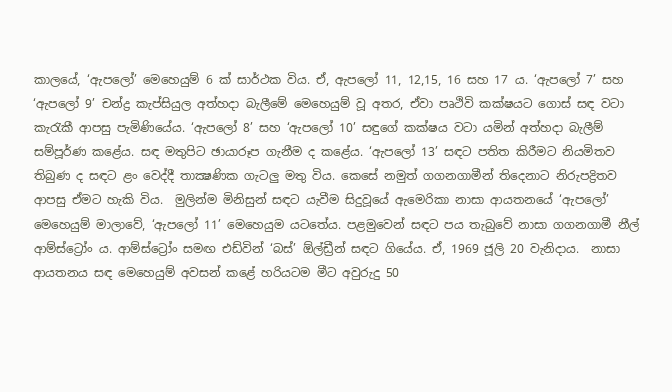කාලයේ, ‘ඇපලෝ’ මෙහෙයුම් 6 ක් සාර්ථක විය. ඒ, ඇපලෝ 11, 12,15, 16 සහ 17 ය. ‘ඇපලෝ 7’ සහ ‘ඇපලෝ 9’ චන්ද්‍ර කැප්සියුල අත්හදා බැලීමේ මෙහෙයුම් වූ අතර, ඒවා පෘථිවි කක්ෂයට ගොස් සඳ වටා කැරැකී ආපසු පැමිණියේය. ‘ඇපලෝ 8’ සහ ‘ඇපලෝ 10’ සඳුගේ කක්ෂය වටා යමින් අත්හදා බැලීම් සම්පූර්ණ කළේය. සඳ මතුපිට ඡායාරූප ගැනීම ද කළේය. ‘ඇපලෝ 13’ සඳට පතිත කිරීමට නියමිතව තිබුණ ද සඳට ළං වෙද්දී තාක්‍ෂණික ගැටලු මතු විය. කෙසේ නමුත් ගගනගාමීන් තිදෙනාට නිරුපද්‍රිතව ආපසු ඒමට හැකි විය.  මුලින්ම මිනිසුන් සඳට යැවීම සිදුවූයේ ඇමෙරිකා නාසා ආයතනයේ ‘ඇපලෝ’ මෙහෙයුම් මාලාවේ, ‘ඇපලෝ 11’ මෙහෙයුම යටතේය. පළමුවෙන් සඳට පය තැබුවේ නාසා ගගනගාමී නීල් ආම්ස්ට්‍රෝං ය. ආම්ස්ට්‍රෝං සමඟ එඩ්වින් ‘බස්’ ඕල්ඩ්‍රීන් සඳට ගියේය. ඒ, 1969 ජූලි 20 වැනිදාය.  නාසා ආයතනය සඳ මෙහෙයුම් අවසන් කළේ හරියටම මීට අවුරුදු 50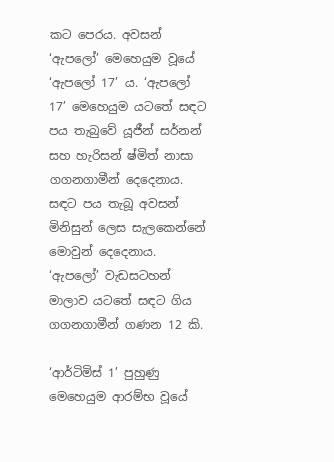කට පෙරය. අවසන් ‘ඇපලෝ’ මෙහෙයුම වූයේ ‘ඇපලෝ 17’ ය. ‘ඇපලෝ 17’ මෙහෙයුම යටතේ සඳට පය තැබුවේ යූජීන් සර්නන් සහ හැරිසන් ෂ්මිත් නාසා ගගනගාමීන් දෙදෙනාය. සඳට පය තැබූ අවසන් මිනිසුන් ලෙස සැලකෙන්නේ මොවුන් දෙදෙනාය. ‘ඇපලෝ’ වැඩසටහන් මාලාව යටතේ සඳට ගිය ගගනගාමීන් ගණන 12 කි.

‘ආර්ටිමිස් 1’ පුහුණු මෙහෙයුම ආරම්භ වූයේ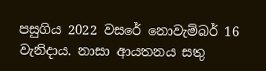පසුගිය 2022 වසරේ නොවැම්බර් 16 වැනිදාය. නාසා ආයතනය සතු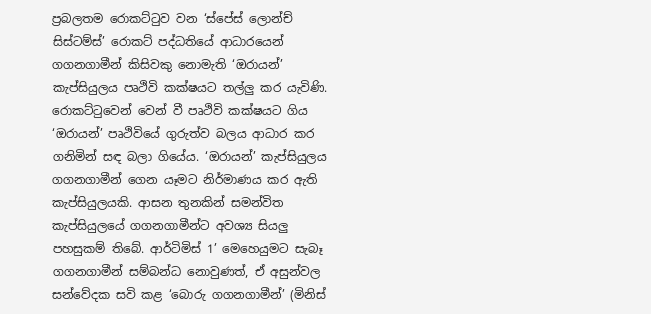ප්‍රබලතම රොකට්ටුව වන ‘ස්පේස් ලොන්ච් සිස්ටම්ස්’ රොකට් පද්ධතියේ ආධාරයෙන් ගගනගාමීන් කිසිවකු නොමැති ‘ඔරායන්’ කැප්සියුලය පෘථිවි කක්ෂයට තල්ලු කර යැවිණි. රොකට්ටුවෙන් වෙන් වී පෘථිවි කක්ෂයට ගිය ‘ඔරායන්’ පෘථිවියේ ගුරුත්ව බලය ආධාර කර ගනිමින් සඳ බලා ගියේය. ‘ඔරායන්’ කැප්සියුලය ගගනගාමීන් ගෙන යෑමට නිර්මාණය කර ඇති කැප්සියුලයකි. ආසන තුනකින් සමන්විත කැප්සියුලයේ ගගනගාමීන්ට අවශ්‍ය සියලු පහසුකම් තිබේ. ආර්ටිමිස් 1’ මෙහෙයුමට සැබෑ ගගනගාමීන් සම්බන්ධ නොවුණත්, ඒ අසුන්වල සන්වේදක සවි කළ ‘බොරු ගගනගාමීන්’ (මිනිස්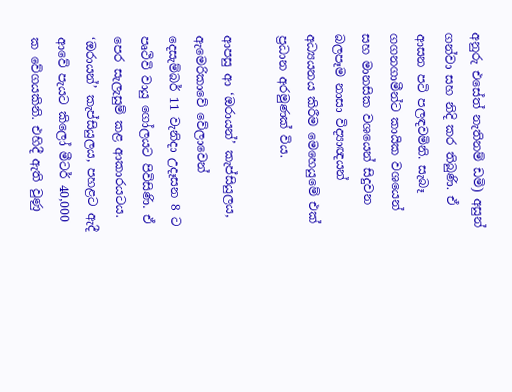අනුරු එසේත් නැතිනම් ඩමි) අසුන් ගන්වා සහ නිදි කර තිබුණි. ඒ ආසන පටි පලඳවමිනි. සැබෑ ගගනගාමීන්ට කායික වශයෙන් සහ මානසික වශයෙන් සිදුවන බලපෑම නාසා විද්‍යාඥයන් අධ්‍යයනය කිරීම මෙහෙයුමේ එක් ප්‍රධාන අරමුණක් විය.

ආපසු ආ ‘ඔරායන්’ කැප්සියුලය, ඇමෙරිකාවේ වේලාවෙන් දෙසැම්බර් 11 වැනිදා උදෑසන 8 ට පෘථිවි වායු ගෝලයට පිවිසිණි. ඒ පෙර සැලැසුම් කළ ආකාරයටය. ‘ඔරායන්’ කැප්සියුලය, පහළට ඇදී ආවේ පැයට කිලෝ මීටර් 40,000 ක වේගයකිනි. එහිදී ඇති වුණු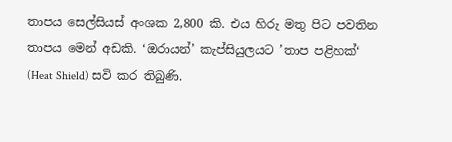තාපය සෙල්සියස් අංශක 2,800 කි. එය හිරු මතු පිට පවතින තාපය මෙන් අඩකි. ‘ඔරායන්’ කැප්සියුලයට ’තාප පළිහක්‘ (Heat Shield) සවි කර තිබුණි.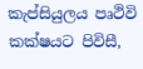කැප්සියුලය පෘථිවි කක්ෂයට පිවිසී,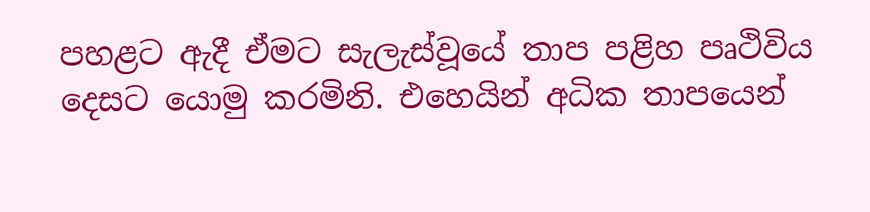පහළට ඇදී ඒමට සැලැස්වූයේ තාප පළිහ පෘථිවිය දෙසට යොමු කරමිනි. එහෙයින් අධික තාපයෙන්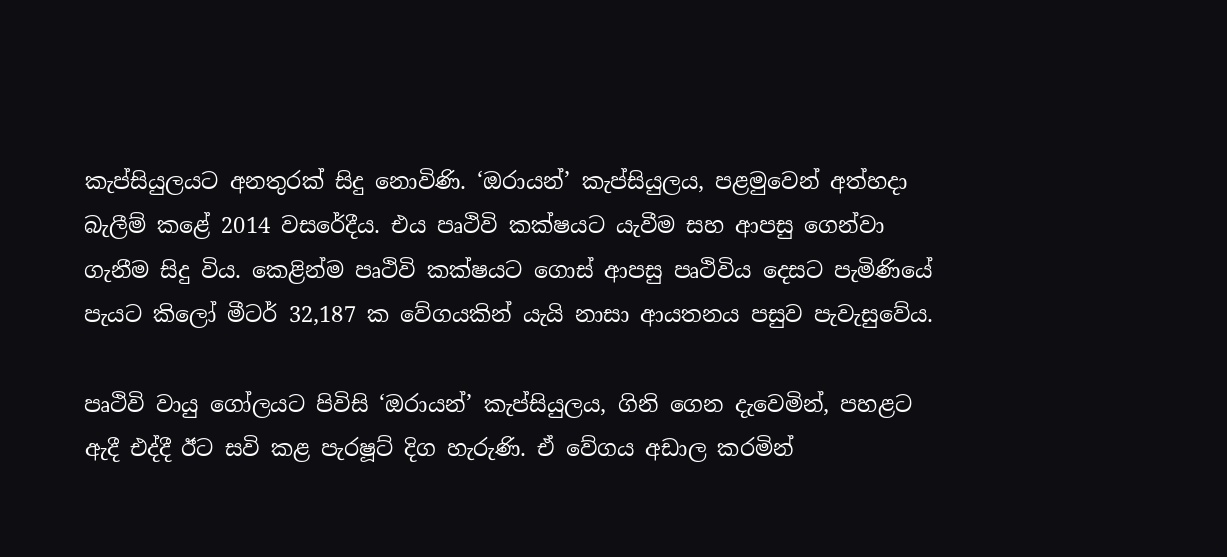කැප්සියුලයට අනතුරක් සිදු නොවිණි. ‘ඔරායන්’ කැප්සියුලය, පළමුවෙන් අත්හදා බැලීම් කළේ 2014 වසරේදීය. එය පෘථිවි කක්ෂයට යැවීම සහ ආපසු ගෙන්වා ගැනීම සිදු විය. කෙළින්ම පෘථිවි කක්ෂයට ගොස් ආපසු පෘථිවිය දෙසට පැමිණියේ පැයට කිලෝ මීටර් 32,187 ක වේගයකින් යැයි නාසා ආයතනය පසුව පැවැසුවේය.

පෘථිවි වායු ගෝලයට පිවිසි ‘ඔරායන්’ කැප්සියුලය, ගිනි ගෙන දැවෙමින්, පහළට ඇදී එද්දී ඊට සවි කළ පැරෂූට් දිග හැරුණි. ඒ වේගය අඩාල කරමින්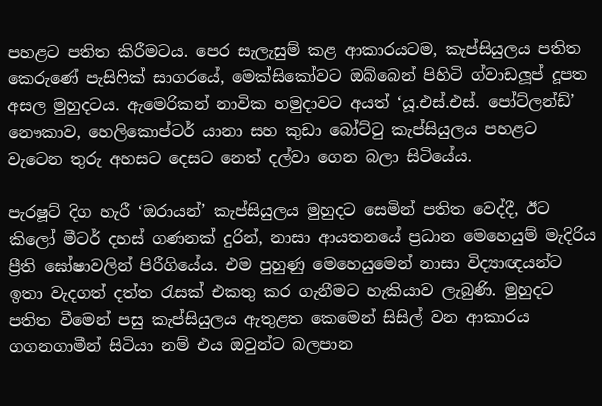පහළට පතිත කිරීමටය. පෙර සැලැසුම් කළ ආකාරයටම, කැප්සියුලය පතිත කෙරුණේ පැසිෆික් සාගරයේ, මෙක්සිකෝවට ඔබ්බෙන් පිහිටි ග්වාඩලූප් දූපත අසල මුහුදටය. ඇමෙරිකන් නාවික හමුදාවට අයත් ‘යූ.එස්.එස්. පෝට්ලන්ඩ්’ නෞකාව, හෙලිකොප්ටර් යානා සහ කුඩා බෝට්ටු කැප්සියුලය පහළට වැටෙන තුරු අහසට දෙසට නෙත් දල්වා ගෙන බලා සිටියේය.

පැරෂූට් දිග හැරී ‘ඔරායන්’ කැප්සියුලය මුහුදට සෙමින් පතිත වෙද්දී, ඊට කිලෝ මීටර් දහස් ගණනක් දුරින්, නාසා ආයතනයේ ප්‍රධාන මෙහෙයුම් මැදිරිය ප්‍රීති ඝෝෂාවලින් පිරීගියේය. එම පුහුණු මෙහෙයුමෙන් නාසා විද්‍යාඥයන්ට ඉතා වැදගත් දත්ත රැසක් එකතු කර ගැනීමට හැකියාව ලැබුණි. මුහුදට පතිත වීමෙන් පසු කැප්සියුලය ඇතුළත කෙමෙන් සිසිල් වන ආකාරය ගගනගාමීන් සිටියා නම් එය ඔවුන්ට බලපාන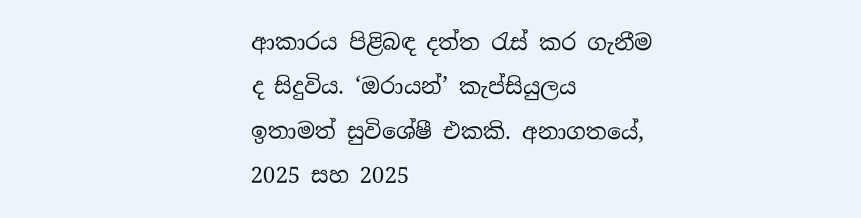ආකාරය පිළිබඳ දත්ත රැස් කර ගැනීම ද සිදුවිය. ‘ඔරායන්’ කැප්සියුලය ඉතාමත් සුවිශේෂී එකකි. අනාගතයේ, 2025 සහ 2025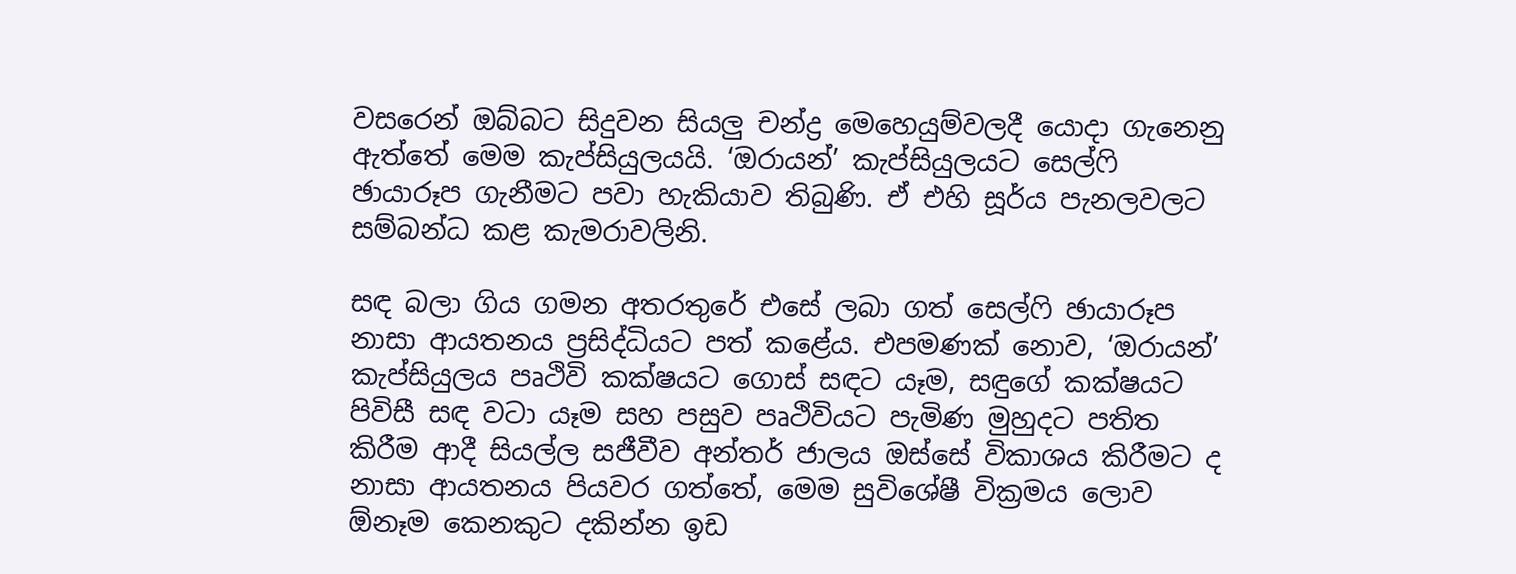වසරෙන් ඔබ්බට සිදුවන සියලු චන්ද්‍ර මෙහෙයුම්වලදී යොදා ගැනෙනු ඇත්තේ මෙම කැප්සියුලයයි. ‘ඔරායන්’ කැප්සියුලයට සෙල්ෆි ඡායාරූප ගැනීමට පවා හැකියාව තිබුණි. ඒ එහි සූර්ය පැනලවලට සම්බන්ධ කළ කැමරාවලිනි.

සඳ බලා ගිය ගමන අතරතුරේ එසේ ලබා ගත් සෙල්ෆි ඡායාරූප නාසා ආයතනය ප්‍රසිද්ධියට පත් කළේය. එපමණක් නොව, ‘ඔරායන්’ කැප්සියුලය පෘථිවි කක්ෂයට ගොස් සඳට යෑම, සඳුගේ කක්ෂයට පිවිසී සඳ වටා යෑම සහ පසුව පෘථිවියට පැමිණ මුහුදට පතිත කිරීම ආදී සියල්ල සජීවීව අන්තර් ජාලය ඔස්සේ විකාශය කිරීමට ද නාසා ආයතනය පියවර ගත්තේ, මෙම සුවිශේෂී වික්‍රමය ලොව ඕනෑම කෙනකුට දකින්න ඉඩ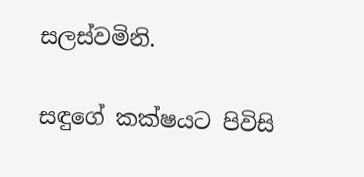සලස්වමිනි.

සඳුගේ කක්ෂයට පිවිසි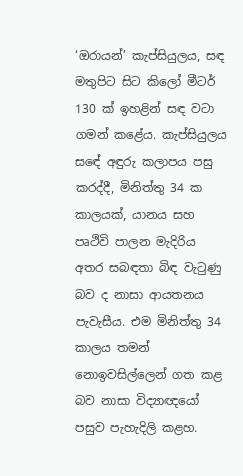‘ඔරායන්’ කැප්සියුලය, සඳ මතුපිට සිට කිලෝ මීටර් 130 ක් ඉහළින් සඳ වටා ගමන් කළේය. කැප්සියුලය සඳේ අඳුරු කලාපය පසු කරද්දී, මිනිත්තු 34 ක කාලයක්, යානය සහ පෘථිවි පාලන මැදිරිය අතර සබඳතා බිඳ වැටුණු බව ද නාසා ආයතනය පැවැසීය. එම මිනිත්තු 34 කාලය තමන් නොඉවසිල්ලෙන් ගත කළ බව නාසා විද්‍යාඥයෝ පසුව පැහැදිලි කළහ.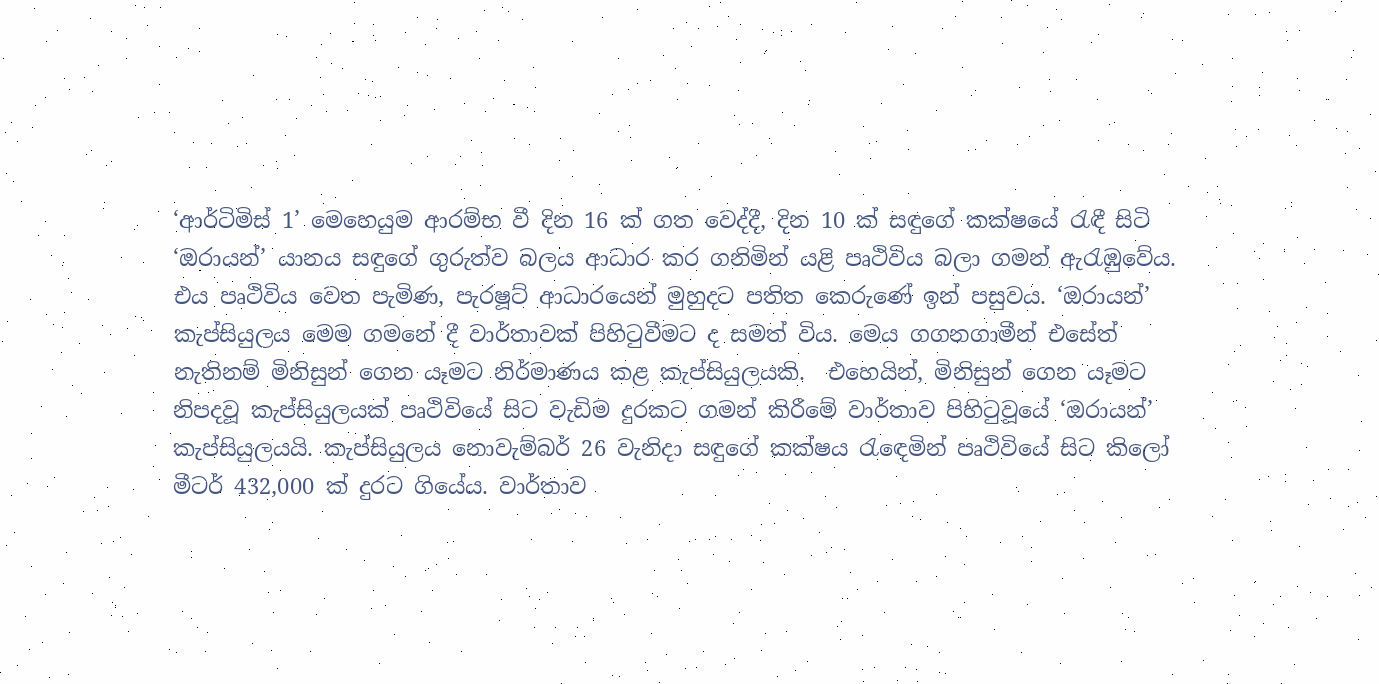‘ආර්ටිමිස් 1’ මෙහෙයුම ආරම්භ වී දින 16 ක් ගත වෙද්දී, දින 10 ක් සඳුගේ කක්ෂයේ රැඳී සිටි ‘ඔරායන්’ යානය සඳුගේ ගුරුත්ව බලය ආධාර කර ගනිමින් යළි පෘථිවිය බලා ගමන් ඇරැඹුවේය. එය පෘථිවිය වෙත පැමිණ, පැරෂූට් ආධාරයෙන් මුහුදට පතිත කෙරුණේ ඉන් පසුවය. ‘ඔරායන්’ කැප්සියුලය මෙම ගමනේ දී වාර්තාවක් පිහිටුවීමට ද සමත් විය. මෙය ගගනගාමීන් එසේත් නැතිනම් මිනිසුන් ගෙන යෑමට නිර්මාණය කළ කැප්සියුලයකි.  එහෙයින්, මිනිසුන් ගෙන යෑමට නිපදවූ කැප්සියුලයක් පෘථිවියේ සිට වැඩිම දුරකට ගමන් කිරීමේ වාර්තාව පිහිටුවූයේ ‘ඔරායන්’ කැප්සියුලයයි. කැප්සියුලය නොවැම්බර් 26 වැනිදා සඳුගේ කක්ෂය රැඳෙමින් පෘථිවියේ සිට කිලෝ මීටර් 432,000 ක් දුරට ගියේය. වාර්තාව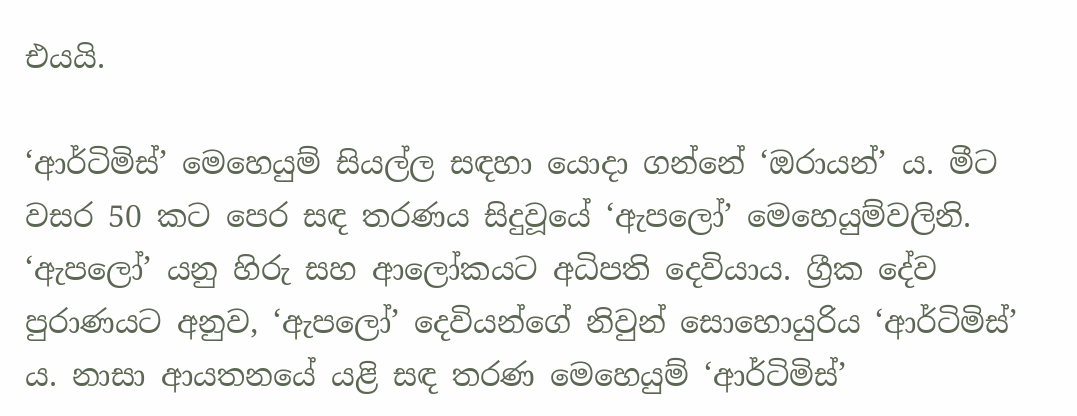එයයි.

‘ආර්ටිමිස්’ මෙහෙයුම් සියල්ල සඳහා යොදා ගන්නේ ‘ඔරායන්’ ය. මීට වසර 50 කට පෙර සඳ තරණය සිදුවූයේ ‘ඇපලෝ’ මෙහෙයුම්වලිනි. ‘ඇපලෝ’ යනු හිරු සහ ආලෝකයට අධිපති දෙවියාය. ග්‍රීක දේව පුරාණයට අනුව, ‘ඇපලෝ’ දෙවියන්ගේ නිවුන් සොහොයුරිය ‘ආර්ටිමිස්’ ය. නාසා ආයතනයේ යළි සඳ තරණ මෙහෙයුම් ‘ආර්ටිමිස්’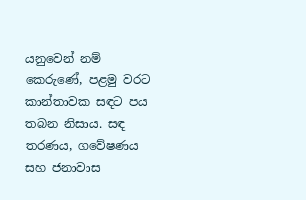යනුවෙන් නම් කෙරුණේ, පළමු වරට කාන්තාවක සඳට පය තබන නිසාය. සඳ තරණය, ගවේෂණය සහ ජනාවාස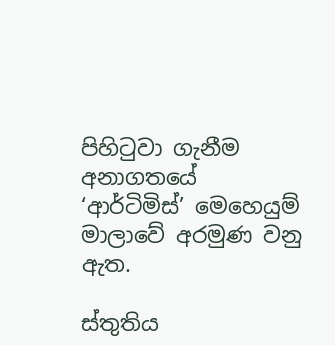පිහිටුවා ගැනීම අනාගතයේ ‘ආර්ටිමිස්’ මෙහෙයුම් මාලාවේ අරමුණ වනු ඇත.

ස්තුතිය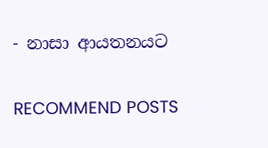- නාසා ආයතනයට


RECOMMEND POSTS